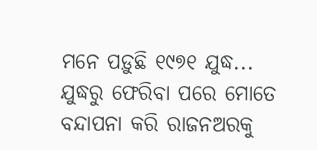ମ‌ନେ ପଡ଼ୁଛି ୧୯୭୧ ଯୁଦ୍ଧ... ଯୁଦ୍ଧରୁ ଫେରିବା ପରେ ମୋତେ ବନ୍ଦାପନା କରି ରାଜନଅରକୁ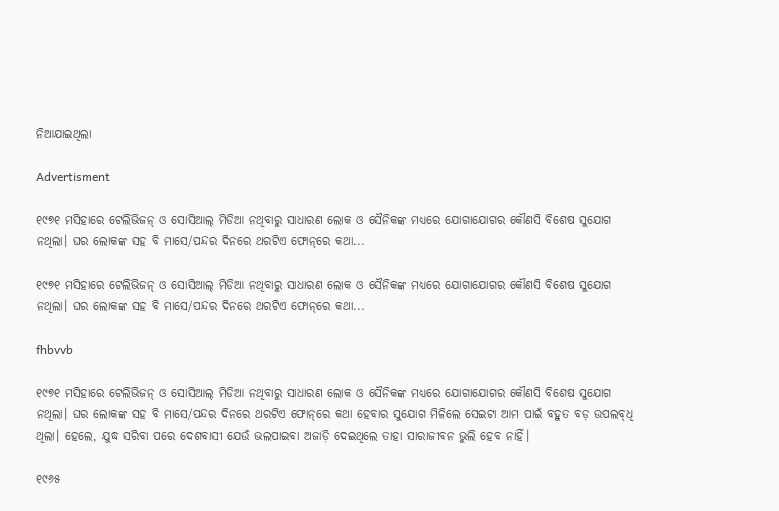ନିଆଯାଇଥିଲା

Advertisment

୧୯୭୧ ମସିହାରେ ଟେଲିଭିଜନ୍‌ ଓ ସୋସିଆଲ୍‌ ମିଡିଆ ନଥିବାରୁ ସାଧାରଣ ଲୋକ ଓ ସୈନିକଙ୍କ ମଧ୍ୟରେ ଯୋଗାଯୋଗର କୌଣସି ବିଶେଷ ସୁଯୋଗ ନଥିଲା। ଘର ଲୋକଙ୍କ ସହ ବି ମାସେ/ପନ୍ଦର ଦିନରେ ଥରଟିଏ ଫୋନ୍‌ରେ କଥା...

୧୯୭୧ ମସିହାରେ ଟେଲିଭିଜନ୍‌ ଓ ସୋସିଆଲ୍‌ ମିଡିଆ ନଥିବାରୁ ସାଧାରଣ ଲୋକ ଓ ସୈନିକଙ୍କ ମଧ୍ୟରେ ଯୋଗାଯୋଗର କୌଣସି ବିଶେଷ ସୁଯୋଗ ନଥିଲା। ଘର ଲୋକଙ୍କ ସହ ବି ମାସେ/ପନ୍ଦର ଦିନରେ ଥରଟିଏ ଫୋନ୍‌ରେ କଥା...

fhbvvb

୧୯୭୧ ମସିହାରେ ଟେଲିଭିଜନ୍‌ ଓ ସୋସିଆଲ୍‌ ମିଡିଆ ନଥିବାରୁ ସାଧାରଣ ଲୋକ ଓ ସୈନିକଙ୍କ ମଧ୍ୟରେ ଯୋଗାଯୋଗର କୌଣସି ବିଶେଷ ସୁଯୋଗ ନଥିଲା। ଘର ଲୋକଙ୍କ ସହ ବି ମାସେ/ପନ୍ଦର ଦିନରେ ଥରଟିଏ ଫୋନ୍‌ରେ କଥା ହେବାର ସୁଯୋଗ ମିଳିଲେ ସେଇଟା ଆମ ପାଇଁ ବହୁତ ବଡ଼ ଉପଲବ୍‌ଧି ଥିଲା। ହେଲେ, ଯୁଦ୍ଧ ସରିବା ପରେ ଦେଶବାସୀ ଯେଉଁ ଭଲପାଇବା ଅଜାଡ଼ି ଦେଇଥିଲେ ତାହା ସାରାଜୀବନ ଭୁଲି ହେବ ନାହିଁ।

୧୯୬୫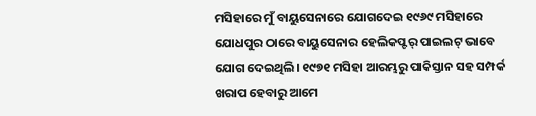ମସିହାରେ ମୁଁ ବାୟୁସେନାରେ ଯୋଗଦେଇ ୧୯୬୯ ମସିହାରେ ଯୋଧପୁର ଠାରେ ବାୟୁସେନାର ହେଲିକପ୍ଟର୍‌ ପାଇଲଟ୍‌ ଭାବେ ଯୋଗ ଦେଇଥିଲି। ୧୯୭୧ ମସିହା ଆରମ୍ଭରୁ ପାକିସ୍ତାନ ସହ ସମ୍ପର୍କ ଖରାପ ହେବାରୁ ଆମେ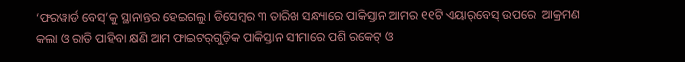‘ଫରୱାର୍ଡ ବେସ୍‌’କୁ ସ୍ଥାନାନ୍ତର ହେଇଗଲୁ। ଡିସେମ୍ବର ୩ ତାରିଖ ସନ୍ଧ୍ୟାରେ ପାକିସ୍ତାନ ଆମର ୧୧ଟି ଏୟାର୍‌ବେସ୍‌ ଉପରେ  ଆକ୍ରମଣ କଲା ଓ ରାତି ପାହିବା କ୍ଷଣି ଆମ ଫାଇଟର୍‌ଗୁଡ଼ିକ ପାକିସ୍ତାନ ସୀମାରେ ପଶି ରକେଟ୍‌ ଓ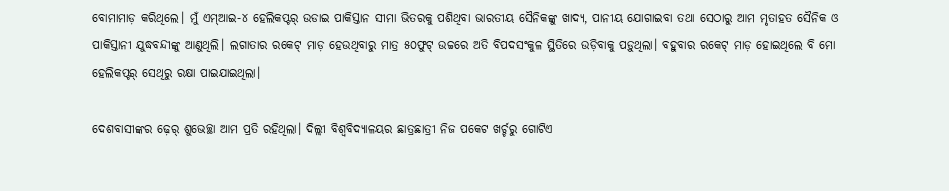ବୋମାମାଡ଼ କରିଥିଲେ। ମୁଁ ଏମ୍‌ଆଇ-୪ ହେଲିକପ୍ଟର୍‌ ଉଡାଇ ପାକିସ୍ତାନ ସୀମା ଭିତରକୁ ପଶିଥିବା ଭାରତୀୟ ସୈନିକଙ୍କୁ ଖାଦ୍ୟ, ପାନୀୟ ଯୋଗାଇବା ତଥା ସେଠାରୁ ଆମ ମୃତାହତ ସୈନିକ ଓ ପାକିସ୍ତାନୀ ଯୁଦ୍ଧବନ୍ଦୀଙ୍କୁ ଆଣୁଥିଲି। ଲଗାତାର ରକେଟ୍‌ ମାଡ଼ ହେଉଥିବାରୁ ମାତ୍ର ୫୦ଫୁଟ୍‌ ଉଚ୍ଚରେ ଅତି ବିପଦସଂକୁଳ ସ୍ଥିତିରେ ଉଡ଼ିବାକୁ ପଡ଼ୁଥିଲା। ବହୁବାର ରକେଟ୍‌ ମାଡ଼ ହୋଇଥିଲେ ବି ମୋ ହେଲିକପ୍ଟର୍‌ ସେଥିରୁ ରକ୍ଷା ପାଇଯାଇଥିଲା।

ଦେଶବାସୀଙ୍କର ଢ଼େର୍‌ ଶୁଭେଚ୍ଛା ଆମ ପ୍ରତି ରହିଥିଲା। ଦିଲ୍ଲୀ ବିଶ୍ବବିଦ୍ୟାଳୟର ଛାତ୍ରଛାତ୍ରୀ ନିଜ ପକେଟ ଖର୍ଚ୍ଚରୁ ଗୋଟିଏ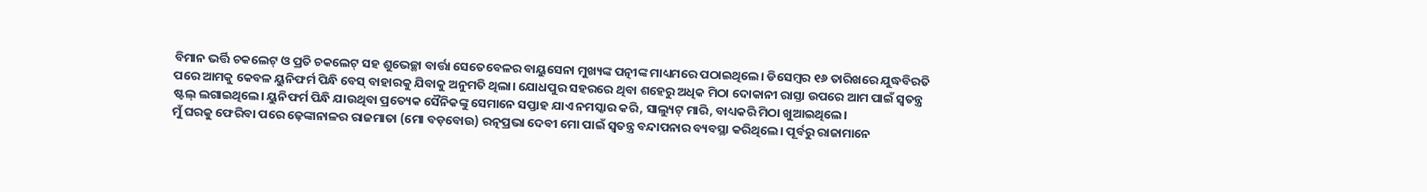ବିମାନ ଭର୍ତ୍ତି ଚକଲେଟ୍‌ ଓ ପ୍ରତି ଚକଲେଟ୍‌ ସହ ଶୁଭେଚ୍ଛା ବାର୍ତ୍ତା ସେତେବେଳର ବାୟୁସେନା ମୁଖ୍ୟଙ୍କ ପତ୍ନୀଙ୍କ ମାଧ୍ୟମରେ ପଠାଇଥିଲେ। ଡିସେମ୍ବର ୧୬ ତାରିଖରେ ଯୁଦ୍ଧବିରତି ପରେ ଆମକୁ କେବଳ ୟୁନିଫର୍ମ ପିନ୍ଧି ବେସ୍‌ ବାହାରକୁ ଯିବାକୁ ଅନୁମତି ଥିଲା। ଯୋଧପୁର ସହରରେ ଥିବା ଶହେରୁ ଅଧିକ ମିଠା ଦୋକାନୀ ରାସ୍ତା ଉପରେ ଆମ ପାଇଁ ସ୍ବତନ୍ତ୍ର ଷ୍ଟଲ୍‌ ଲଗାଇଥିଲେ। ୟୁନିଫର୍ମ ପିନ୍ଧି ଯାଉଥିବା ପ୍ରତ୍ୟେକ ସୈନିକଙ୍କୁ ସେମାନେ ସପ୍ତାହ ଯାଏ ନମସ୍କାର କରି, ସାଲ୍ୟୁଟ୍‌ ମାରି, ବାଧ୍ୟକରି ମିଠା ଖୁଆଇଥିଲେ।
ମୁଁ ଘରକୁ ଫେରିବା ପରେ ଢ଼େଙ୍କାନାଳର ରାଜମାତା (ମୋ ବଡ଼ବୋଉ) ରତ୍ନପ୍ରଭା ଦେବୀ ମୋ ପାଇଁ ସ୍ବତନ୍ତ୍ର ବନ୍ଦାପନାର ବ୍ୟବସ୍ଥା କରିଥିଲେ। ପୂର୍ବରୁ ରାଜାମାନେ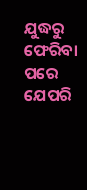ଯୁଦ୍ଧରୁ ଫେରିବା ପରେ ଯେପରି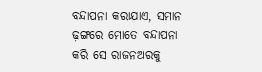ବନ୍ଦାପନା କରାଯାଏ, ସମାନ ଢ଼ଙ୍ଗରେ ମୋତେ ବନ୍ଦାପନା କରି ସେ ରାଜନଅରକୁ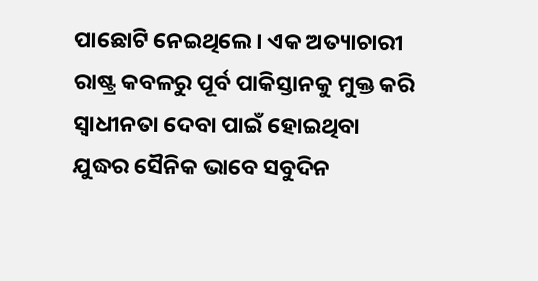ପାଛୋଟି ନେଇଥିଲେ। ଏକ ଅତ୍ୟାଚାରୀ ରାଷ୍ଟ୍ର କବଳରୁ ପୂର୍ବ ପାକିସ୍ତାନକୁ ମୁକ୍ତ କରି ସ୍ବାଧୀନତା ଦେବା ପାଇଁ ହୋଇଥିବା ଯୁଦ୍ଧର ସୈନିକ ଭାବେ ସବୁଦିନ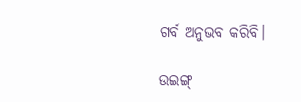ଗର୍ବ ଅନୁଭବ କରିବି।

ଉଇଙ୍ଗ୍‌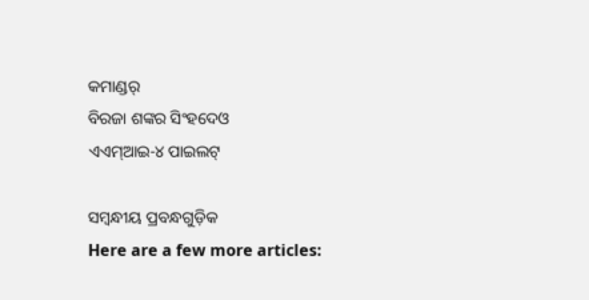କମାଣ୍ଡର୍‌
ବିରଜା ଶଙ୍କର ସିଂହଦେଓ
ଏଏମ୍‌ଆଇ-୪ ପାଇଲଟ୍‌

ସମ୍ବନ୍ଧୀୟ ପ୍ରବନ୍ଧଗୁଡ଼ିକ
Here are a few more articles: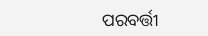ପରବର୍ତ୍ତୀ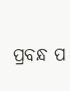ପ୍ରବନ୍ଧ ପ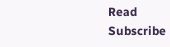Read
Subscribe